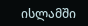ისლამში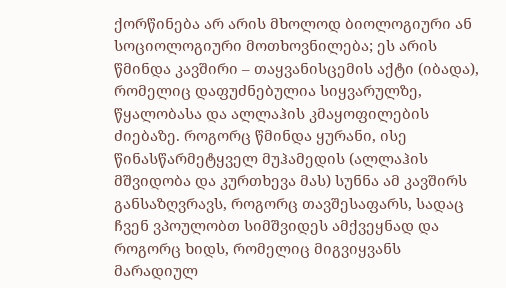ქორწინება არ არის მხოლოდ ბიოლოგიური ან სოციოლოგიური მოთხოვნილება; ეს არის წმინდა კავშირი – თაყვანისცემის აქტი (იბადა), რომელიც დაფუძნებულია სიყვარულზე, წყალობასა და ალლაჰის კმაყოფილების ძიებაზე. როგორც წმინდა ყურანი, ისე წინასწარმეტყველ მუჰამედის (ალლაჰის მშვიდობა და კურთხევა მას) სუნნა ამ კავშირს განსაზღვრავს, როგორც თავშესაფარს, სადაც ჩვენ ვპოულობთ სიმშვიდეს ამქვეყნად და როგორც ხიდს, რომელიც მიგვიყვანს მარადიულ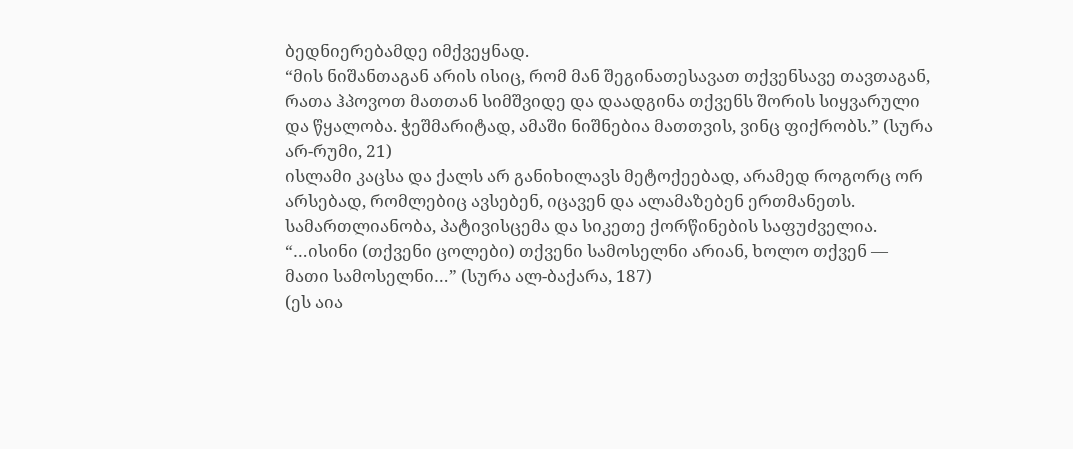ბედნიერებამდე იმქვეყნად.
“მის ნიშანთაგან არის ისიც, რომ მან შეგინათესავათ თქვენსავე თავთაგან, რათა ჰპოვოთ მათთან სიმშვიდე და დაადგინა თქვენს შორის სიყვარული და წყალობა. ჭეშმარიტად, ამაში ნიშნებია მათთვის, ვინც ფიქრობს.” (სურა არ-რუმი, 21)
ისლამი კაცსა და ქალს არ განიხილავს მეტოქეებად, არამედ როგორც ორ არსებად, რომლებიც ავსებენ, იცავენ და ალამაზებენ ერთმანეთს. სამართლიანობა, პატივისცემა და სიკეთე ქორწინების საფუძველია.
“…ისინი (თქვენი ცოლები) თქვენი სამოსელნი არიან, ხოლო თქვენ — მათი სამოსელნი…” (სურა ალ-ბაქარა, 187)
(ეს აია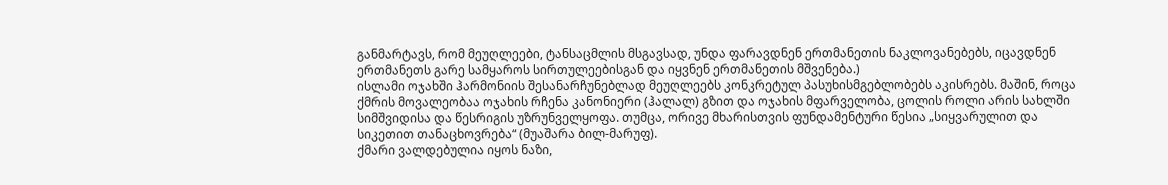განმარტავს, რომ მეუღლეები, ტანსაცმლის მსგავსად, უნდა ფარავდნენ ერთმანეთის ნაკლოვანებებს, იცავდნენ ერთმანეთს გარე სამყაროს სირთულეებისგან და იყვნენ ერთმანეთის მშვენება.)
ისლამი ოჯახში ჰარმონიის შესანარჩუნებლად მეუღლეებს კონკრეტულ პასუხისმგებლობებს აკისრებს. მაშინ, როცა ქმრის მოვალეობაა ოჯახის რჩენა კანონიერი (ჰალალ) გზით და ოჯახის მფარველობა, ცოლის როლი არის სახლში სიმშვიდისა და წესრიგის უზრუნველყოფა. თუმცა, ორივე მხარისთვის ფუნდამენტური წესია „სიყვარულით და სიკეთით თანაცხოვრება“ (მუაშარა ბილ-მარუფ).
ქმარი ვალდებულია იყოს ნაზი,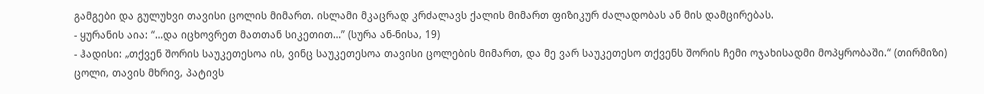გამგები და გულუხვი თავისი ცოლის მიმართ. ისლამი მკაცრად კრძალავს ქალის მიმართ ფიზიკურ ძალადობას ან მის დამცირებას.
- ყურანის აია: “…და იცხოვრეთ მათთან სიკეთით…” (სურა ან-ნისა, 19)
- ჰადისი: „თქვენ შორის საუკეთესოა ის, ვინც საუკეთესოა თავისი ცოლების მიმართ, და მე ვარ საუკეთესო თქვენს შორის ჩემი ოჯახისადმი მოპყრობაში.“ (თირმიზი)
ცოლი, თავის მხრივ, პატივს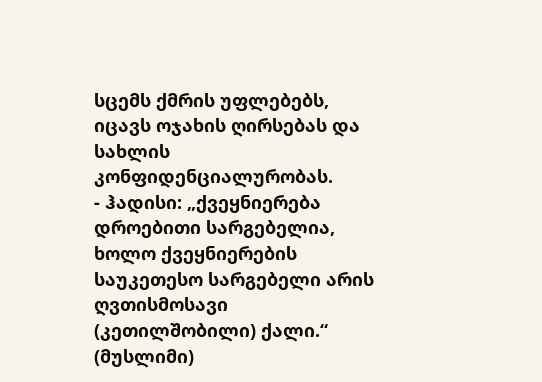სცემს ქმრის უფლებებს, იცავს ოჯახის ღირსებას და სახლის კონფიდენციალურობას.
- ჰადისი: „ქვეყნიერება დროებითი სარგებელია, ხოლო ქვეყნიერების საუკეთესო სარგებელი არის ღვთისმოსავი (კეთილშობილი) ქალი.“ (მუსლიმი)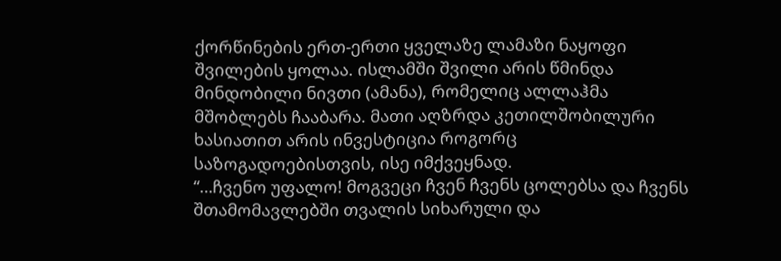ქორწინების ერთ-ერთი ყველაზე ლამაზი ნაყოფი შვილების ყოლაა. ისლამში შვილი არის წმინდა მინდობილი ნივთი (ამანა), რომელიც ალლაჰმა მშობლებს ჩააბარა. მათი აღზრდა კეთილშობილური ხასიათით არის ინვესტიცია როგორც საზოგადოებისთვის, ისე იმქვეყნად.
“…ჩვენო უფალო! მოგვეცი ჩვენ ჩვენს ცოლებსა და ჩვენს შთამომავლებში თვალის სიხარული და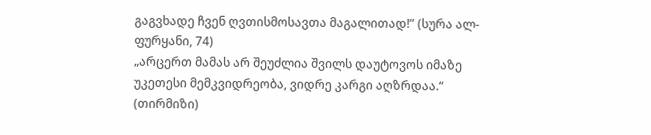გაგვხადე ჩვენ ღვთისმოსავთა მაგალითად!” (სურა ალ-ფურყანი, 74)
„არცერთ მამას არ შეუძლია შვილს დაუტოვოს იმაზე უკეთესი მემკვიდრეობა, ვიდრე კარგი აღზრდაა.“ (თირმიზი)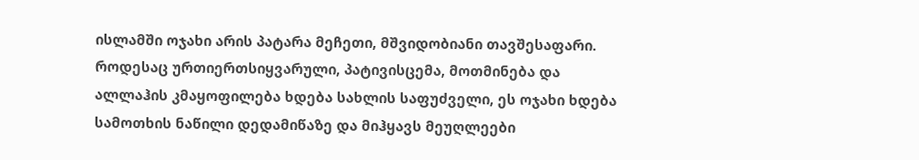ისლამში ოჯახი არის პატარა მეჩეთი, მშვიდობიანი თავშესაფარი. როდესაც ურთიერთსიყვარული, პატივისცემა, მოთმინება და ალლაჰის კმაყოფილება ხდება სახლის საფუძველი, ეს ოჯახი ხდება სამოთხის ნაწილი დედამიწაზე და მიჰყავს მეუღლეები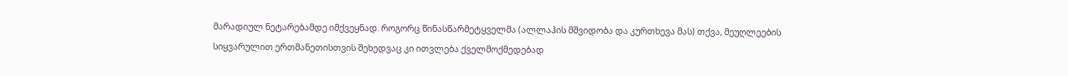მარადიულ ნეტარებამდე იმქვეყნად. როგორც წინასწარმეტყველმა (ალლაჰის მშვიდობა და კურთხევა მას) თქვა, მეუღლეების სიყვარულით ერთმანეთისთვის შეხედვაც კი ითვლება ქველმოქმედებად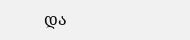და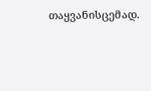თაყვანისცემად.